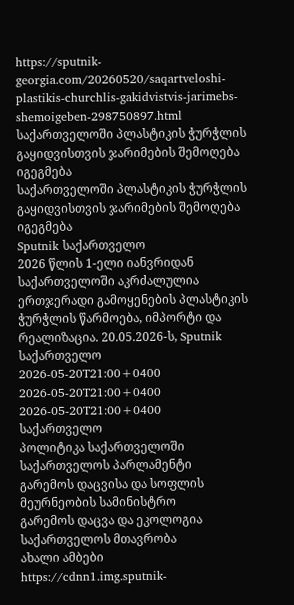https://sputnik-georgia.com/20260520/saqartveloshi-plastikis-churchlis-gakidvistvis-jarimebs-shemoigeben-298750897.html
საქართველოში პლასტიკის ჭურჭლის გაყიდვისთვის ჯარიმების შემოღება იგეგმება
საქართველოში პლასტიკის ჭურჭლის გაყიდვისთვის ჯარიმების შემოღება იგეგმება
Sputnik საქართველო
2026 წლის 1-ელი იანვრიდან საქართველოში აკრძალულია ერთჯერადი გამოყენების პლასტიკის ჭურჭლის წარმოება, იმპორტი და რეალიზაცია. 20.05.2026-ს, Sputnik საქართველო
2026-05-20T21:00+0400
2026-05-20T21:00+0400
2026-05-20T21:00+0400
საქართველო
პოლიტიკა საქართველოში
საქართველოს პარლამენტი
გარემოს დაცვისა და სოფლის მეურნეობის სამინისტრო
გარემოს დაცვა და ეკოლოგია
საქართველოს მთავრობა
ახალი ამბები
https://cdnn1.img.sputnik-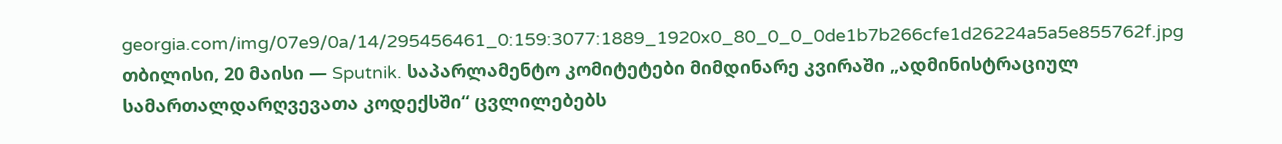georgia.com/img/07e9/0a/14/295456461_0:159:3077:1889_1920x0_80_0_0_0de1b7b266cfe1d26224a5a5e855762f.jpg
თბილისი, 20 მაისი — Sputnik. საპარლამენტო კომიტეტები მიმდინარე კვირაში „ადმინისტრაციულ სამართალდარღვევათა კოდექსში“ ცვლილებებს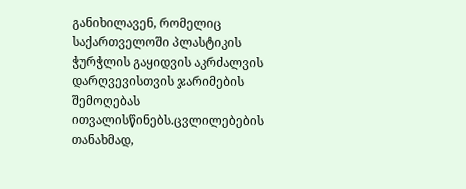განიხილავენ, რომელიც საქართველოში პლასტიკის ჭურჭლის გაყიდვის აკრძალვის დარღვევისთვის ჯარიმების შემოღებას ითვალისწინებს.ცვლილებების თანახმად,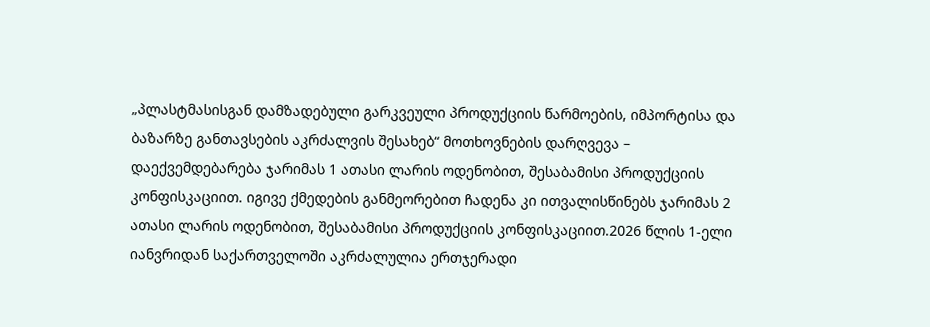„პლასტმასისგან დამზადებული გარკვეული პროდუქციის წარმოების, იმპორტისა და ბაზარზე განთავსების აკრძალვის შესახებ“ მოთხოვნების დარღვევა – დაექვემდებარება ჯარიმას 1 ათასი ლარის ოდენობით, შესაბამისი პროდუქციის კონფისკაციით. იგივე ქმედების განმეორებით ჩადენა კი ითვალისწინებს ჯარიმას 2 ათასი ლარის ოდენობით, შესაბამისი პროდუქციის კონფისკაციით.2026 წლის 1-ელი იანვრიდან საქართველოში აკრძალულია ერთჯერადი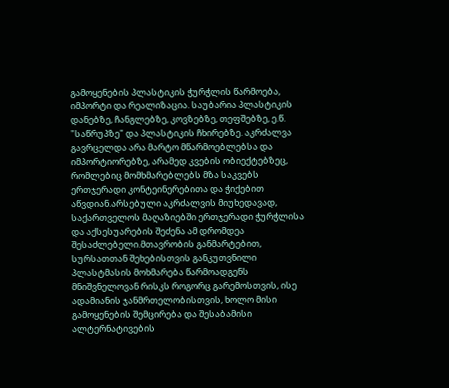გამოყენების პლასტიკის ჭურჭლის წარმოება, იმპორტი და რეალიზაცია. საუბარია პლასტიკის დანებზე, ჩანგლებზე, კოვზებზე, თეფშებზე, ე.წ. "საწრუპზე" და პლასტიკის ჩხირებზე. აკრძალვა გავრცელდა არა მარტო მწარმოებლებსა და იმპორტიორებზე, არამედ კვების ობიექტებზეც, რომლებიც მომხმარებლებს მზა საკვებს ერთჯერადი კონტეინერებითა და ჭიქებით აწვდიან.არსებული აკრძალვის მიუხედავად, საქართველოს მაღაზიებში ერთჯერადი ჭურჭლისა და აქსესუარების შეძენა ამ დრომდეა შესაძლებელი.მთავრობის განმარტებით, სურსათთან შეხებისთვის განკუთვნილი პლასტმასის მოხმარება წარმოადგენს მნიშვნელოვან რისკს როგორც გარემოსთვის, ისე ადამიანის ჯანმრთელობისთვის, ხოლო მისი გამოყენების შემცირება და შესაბამისი ალტერნატივების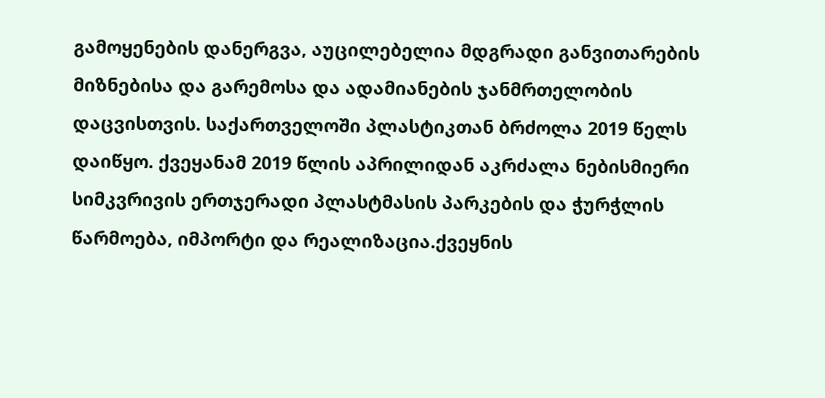გამოყენების დანერგვა, აუცილებელია მდგრადი განვითარების მიზნებისა და გარემოსა და ადამიანების ჯანმრთელობის დაცვისთვის. საქართველოში პლასტიკთან ბრძოლა 2019 წელს დაიწყო. ქვეყანამ 2019 წლის აპრილიდან აკრძალა ნებისმიერი სიმკვრივის ერთჯერადი პლასტმასის პარკების და ჭურჭლის წარმოება, იმპორტი და რეალიზაცია.ქვეყნის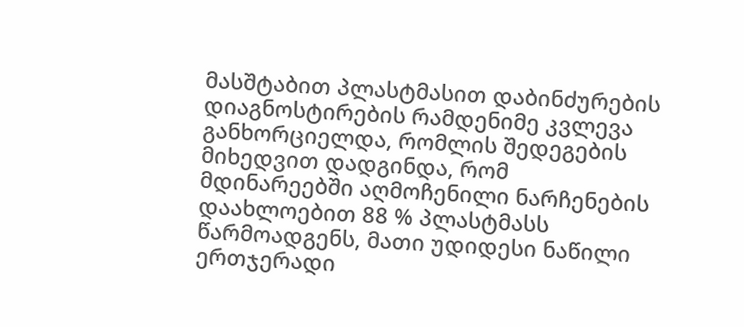მასშტაბით პლასტმასით დაბინძურების დიაგნოსტირების რამდენიმე კვლევა განხორციელდა, რომლის შედეგების მიხედვით დადგინდა, რომ მდინარეებში აღმოჩენილი ნარჩენების დაახლოებით 88 % პლასტმასს წარმოადგენს, მათი უდიდესი ნაწილი ერთჯერადი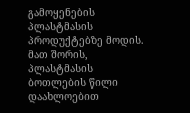გამოყენების პლასტმასის პროდუქტებზე მოდის. მათ შორის, პლასტმასის ბოთლების წილი დაახლოებით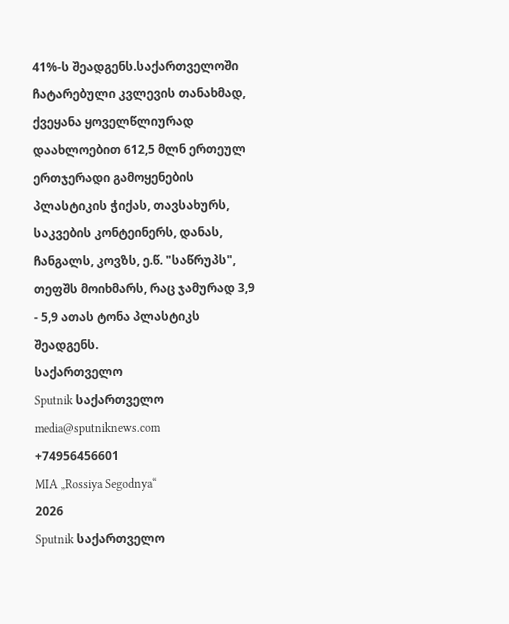41%-ს შეადგენს.საქართველოში ჩატარებული კვლევის თანახმად, ქვეყანა ყოველწლიურად დაახლოებით 612,5 მლნ ერთეულ ერთჯერადი გამოყენების პლასტიკის ჭიქას, თავსახურს, საკვების კონტეინერს, დანას, ჩანგალს, კოვზს, ე.წ. "საწრუპს", თეფშს მოიხმარს, რაც ჯამურად 3,9 - 5,9 ათას ტონა პლასტიკს შეადგენს.
საქართველო
Sputnik საქართველო
media@sputniknews.com
+74956456601
MIA „Rossiya Segodnya“
2026
Sputnik საქართველო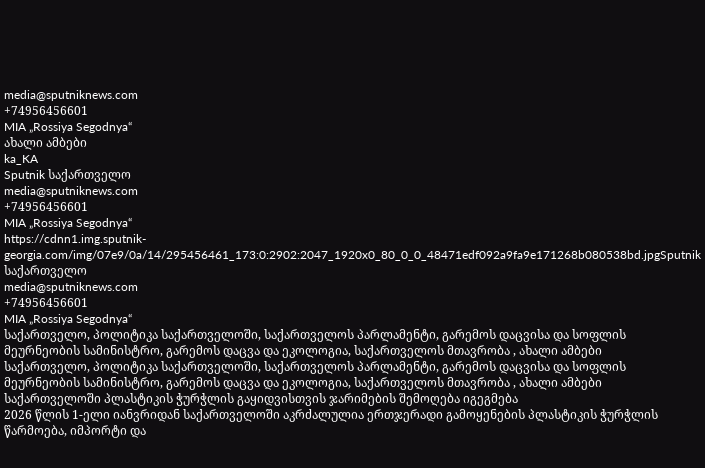media@sputniknews.com
+74956456601
MIA „Rossiya Segodnya“
ახალი ამბები
ka_KA
Sputnik საქართველო
media@sputniknews.com
+74956456601
MIA „Rossiya Segodnya“
https://cdnn1.img.sputnik-georgia.com/img/07e9/0a/14/295456461_173:0:2902:2047_1920x0_80_0_0_48471edf092a9fa9e171268b080538bd.jpgSputnik საქართველო
media@sputniknews.com
+74956456601
MIA „Rossiya Segodnya“
საქართველო, პოლიტიკა საქართველოში, საქართველოს პარლამენტი, გარემოს დაცვისა და სოფლის მეურნეობის სამინისტრო, გარემოს დაცვა და ეკოლოგია, საქართველოს მთავრობა , ახალი ამბები
საქართველო, პოლიტიკა საქართველოში, საქართველოს პარლამენტი, გარემოს დაცვისა და სოფლის მეურნეობის სამინისტრო, გარემოს დაცვა და ეკოლოგია, საქართველოს მთავრობა , ახალი ამბები
საქართველოში პლასტიკის ჭურჭლის გაყიდვისთვის ჯარიმების შემოღება იგეგმება
2026 წლის 1-ელი იანვრიდან საქართველოში აკრძალულია ერთჯერადი გამოყენების პლასტიკის ჭურჭლის წარმოება, იმპორტი და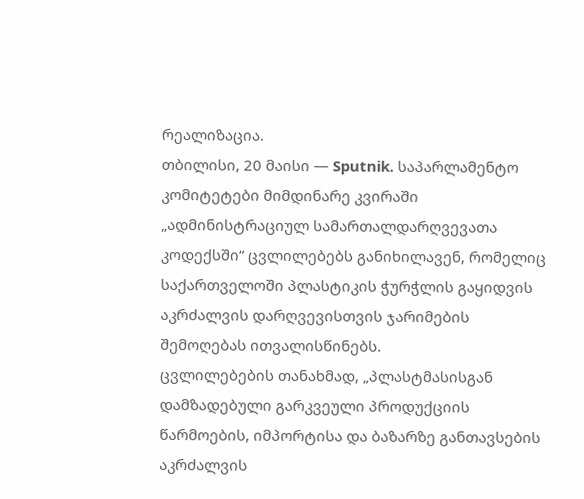რეალიზაცია.
თბილისი, 20 მაისი — Sputnik. საპარლამენტო კომიტეტები მიმდინარე კვირაში „ადმინისტრაციულ სამართალდარღვევათა კოდექსში“ ცვლილებებს განიხილავენ, რომელიც საქართველოში პლასტიკის ჭურჭლის გაყიდვის აკრძალვის დარღვევისთვის ჯარიმების შემოღებას ითვალისწინებს.
ცვლილებების თანახმად, „პლასტმასისგან დამზადებული გარკვეული პროდუქციის წარმოების, იმპორტისა და ბაზარზე განთავსების აკრძალვის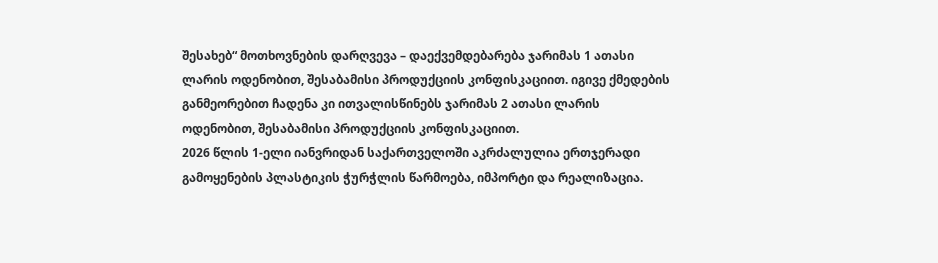შესახებ“ მოთხოვნების დარღვევა – დაექვემდებარება ჯარიმას 1 ათასი ლარის ოდენობით, შესაბამისი პროდუქციის კონფისკაციით. იგივე ქმედების განმეორებით ჩადენა კი ითვალისწინებს ჯარიმას 2 ათასი ლარის ოდენობით, შესაბამისი პროდუქციის კონფისკაციით.
2026 წლის 1-ელი იანვრიდან საქართველოში აკრძალულია ერთჯერადი გამოყენების პლასტიკის ჭურჭლის წარმოება, იმპორტი და რეალიზაცია.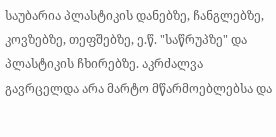საუბარია პლასტიკის დანებზე, ჩანგლებზე, კოვზებზე, თეფშებზე, ე.წ. "საწრუპზე" და პლასტიკის ჩხირებზე. აკრძალვა გავრცელდა არა მარტო მწარმოებლებსა და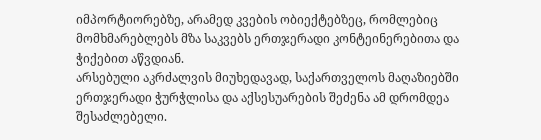იმპორტიორებზე, არამედ კვების ობიექტებზეც, რომლებიც მომხმარებლებს მზა საკვებს ერთჯერადი კონტეინერებითა და ჭიქებით აწვდიან.
არსებული აკრძალვის მიუხედავად, საქართველოს მაღაზიებში ერთჯერადი ჭურჭლისა და აქსესუარების შეძენა ამ დრომდეა შესაძლებელი.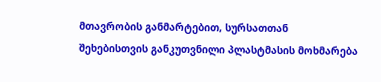მთავრობის განმარტებით, სურსათთან შეხებისთვის განკუთვნილი პლასტმასის მოხმარება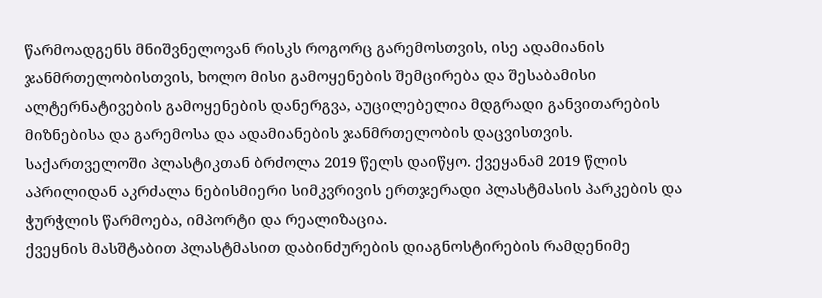წარმოადგენს მნიშვნელოვან რისკს როგორც გარემოსთვის, ისე ადამიანის ჯანმრთელობისთვის, ხოლო მისი გამოყენების შემცირება და შესაბამისი ალტერნატივების გამოყენების დანერგვა, აუცილებელია მდგრადი განვითარების მიზნებისა და გარემოსა და ადამიანების ჯანმრთელობის დაცვისთვის.
საქართველოში პლასტიკთან ბრძოლა 2019 წელს დაიწყო. ქვეყანამ 2019 წლის აპრილიდან აკრძალა ნებისმიერი სიმკვრივის ერთჯერადი პლასტმასის პარკების და ჭურჭლის წარმოება, იმპორტი და რეალიზაცია.
ქვეყნის მასშტაბით პლასტმასით დაბინძურების დიაგნოსტირების რამდენიმე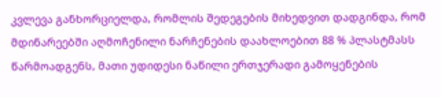კვლევა განხორციელდა, რომლის შედეგების მიხედვით დადგინდა, რომ მდინარეებში აღმოჩენილი ნარჩენების დაახლოებით 88 % პლასტმასს წარმოადგენს, მათი უდიდესი ნაწილი ერთჯერადი გამოყენების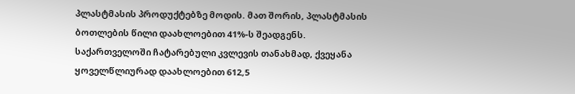პლასტმასის პროდუქტებზე მოდის. მათ შორის, პლასტმასის ბოთლების წილი დაახლოებით 41%-ს შეადგენს.
საქართველოში ჩატარებული კვლევის თანახმად, ქვეყანა ყოველწლიურად დაახლოებით 612,5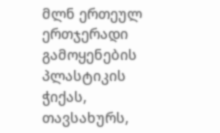მლნ ერთეულ ერთჯერადი გამოყენების პლასტიკის ჭიქას, თავსახურს,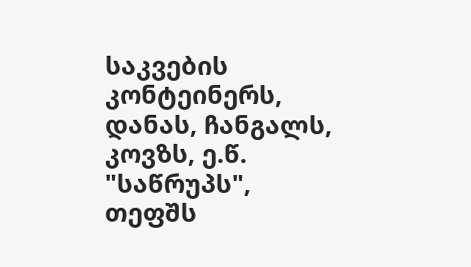საკვების კონტეინერს, დანას, ჩანგალს, კოვზს, ე.წ. "საწრუპს", თეფშს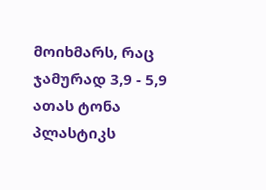მოიხმარს, რაც ჯამურად 3,9 - 5,9 ათას ტონა პლასტიკს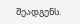შეადგენს.